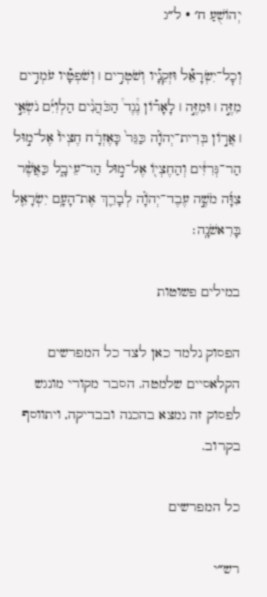יְהוֹשֻׁעַ ח׳ · ל״ג

וְכׇל־יִשְׂרָאֵ֡ל וּזְקֵנָ֡יו וְשֹׁטְרִ֣ים ׀ וְשֹׁפְטָ֡יו עֹמְדִ֣ים מִזֶּ֣ה ׀ וּמִזֶּ֣ה ׀ לָאָר֡וֹן נֶ֩גֶד֩ הַכֹּהֲנִ֨ים הַלְוִיִּ֜ם נֹשְׂאֵ֣י ׀ אֲר֣וֹן בְּרִית־יְהֹוָ֗ה כַּגֵּר֙ כָּאֶזְרָ֔ח חֶצְיוֹ֙ אֶל־מ֣וּל הַר־גְּרִזִ֔ים וְהַחֶצְי֖וֹ אֶל־מ֣וּל הַר־עֵיבָ֑ל כַּאֲשֶׁ֨ר צִוָּ֜ה מֹשֶׁ֣ה עֶבֶד־יְהֹוָ֗ה לְבָרֵ֛ךְ אֶת־הָעָ֥ם יִשְׂרָאֵ֖ל בָּרִאשֹׁנָֽה׃

במילים פשוטות

הפסוק נלמד כאן לצד כל המפרשים הקלאסיים שלמטה. הסבר מקורי מונגש לפסוק זה נמצא בהכנה ובבדיקה, ויתווסף בקרוב.

כל המפרשים

רש״י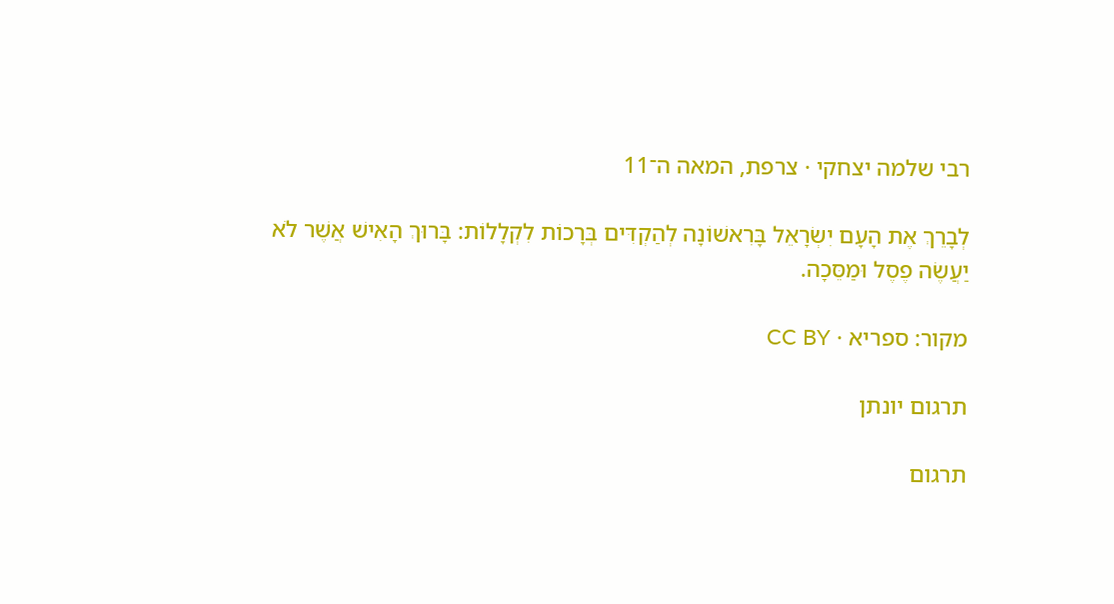רבי שלמה יצחקי · צרפת, המאה ה־11

לְבָרֵךְ אֶת הָעָם יִשְׂרָאֵל בָּרִאשׁוֹנָה לְהַקְדִּים בְּרָכוֹת לִקְלָלוֹת: בָּרוּךְ הָאִישׁ אֲשֶׁר לֹא יַעֲשֶׂה פֶסֶל וּמַסֵּכָה.

מקור: ספריא · CC BY

תרגום יונתן

תרגום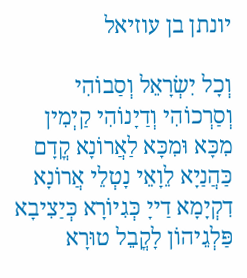יונתן בן עוזיאל

וְכָל יִשְׂרָאֵל וְסַבוֹהִי וְסַרְכוֹהִי וְדַיָנוֹהִי קַיְמִין מִכָּא וּמִכָּא לַאֲרוֹנָא קֳדָם כַּהֲנַיָא לֵוָאֵי נָטְלֵי אֲרוֹנָא דִקְיָמָא דַייָ כְּגִיוֹרָא כְּיַצִיבָא פַּלְגֵיהוֹן לָקֳבֵל טוּרָא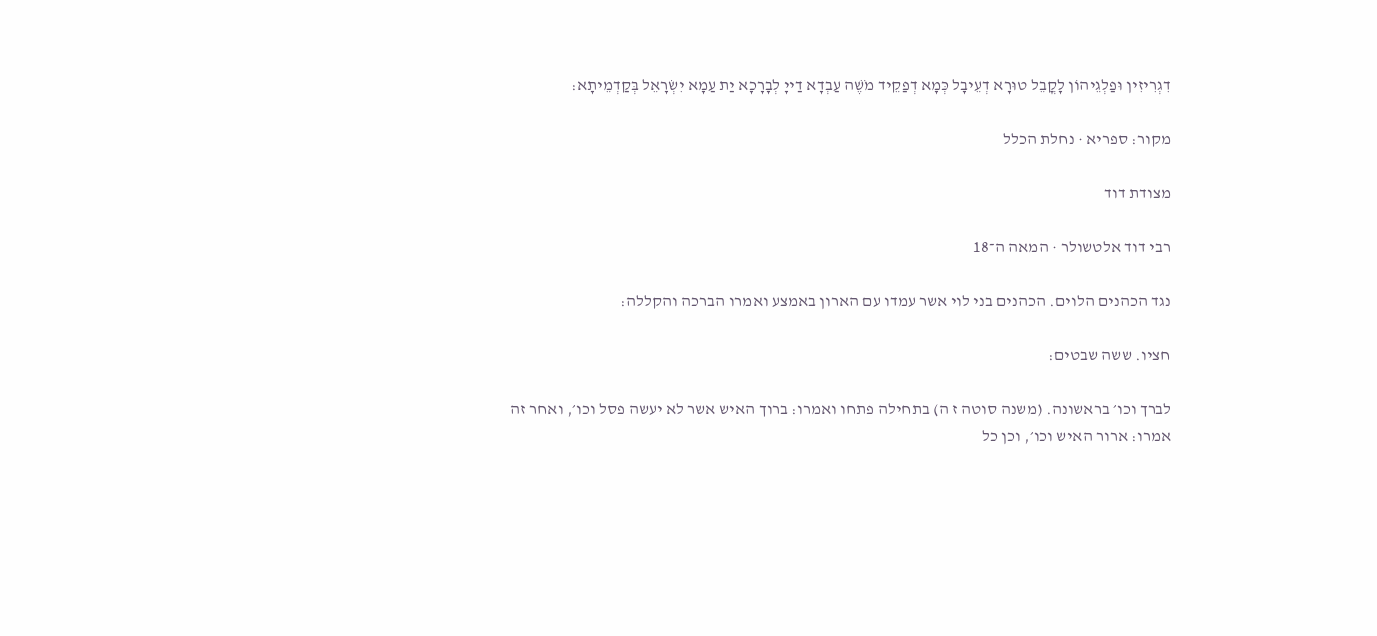דִגְרִיזִין וּפַלְגֵיהוֹן לָקֳבֵל טוּרָא דְעֵיבָל כְּמָא דְפַקֵיד מֹשֶׁה עַבְדָא דַייָ לְבָרָכָא יַת עַמָא יִשְׂרָאֵל בְּקַדְמֵיתָא:

מקור: ספריא · נחלת הכלל

מצודת דוד

רבי דוד אלטשולר · המאה ה־18

נגד הכהנים הלוים. הכהנים בני לוי אשר עמדו עם הארון באמצע ואמרו הברכה והקללה:

חציו. ששה שבטים:

לברך וכו׳ בראשונה. (משנה סוטה ז ה) בתחילה פתחו ואמרו: ברוך האיש אשר לא יעשה פסל וכו׳, ואחר זה אמרו: ארור האיש וכו׳, וכן כל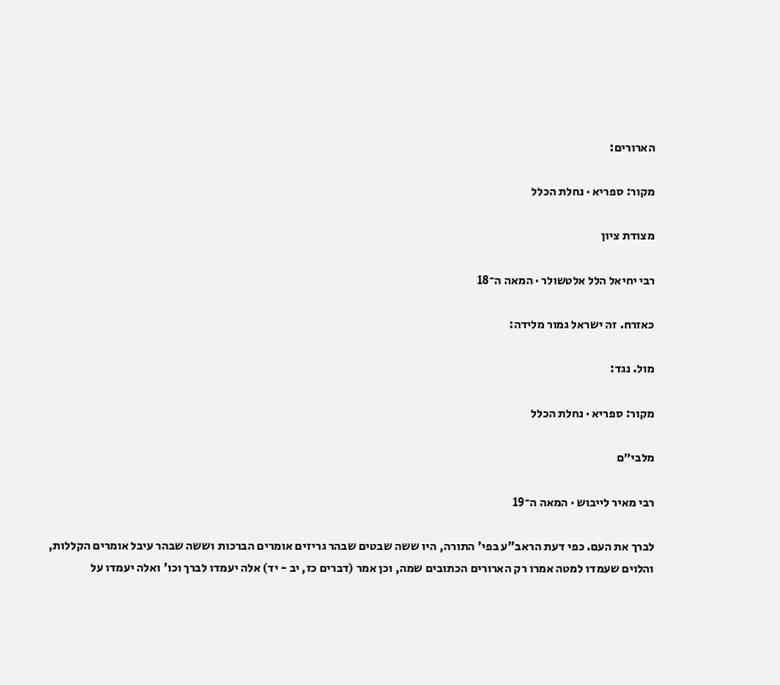הארורים:

מקור: ספריא · נחלת הכלל

מצודת ציון

רבי יחיאל הלל אלטשולר · המאה ה־18

כאזרח. זה ישראל גמור מלידה:

מול. נגד:

מקור: ספריא · נחלת הכלל

מלבי״ם

רבי מאיר לייבוש · המאה ה־19

לברך את העם. כפי דעת הראב"ע בפי' התורה, היו ששה שבטים שבהר גריזים אומרים הברכות וששה שבהר עיבל אומרים הקללות, והלוים שעמדו למטה אמרו רק הארורים הכתובים שמה, וכן אמר (דברים כז, יב - יד) אלה יעמדו לברך וכו' ואלה יעמדו על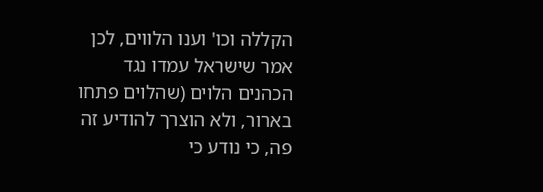הקללה וכו' וענו הלווים, לכן אמר שישראל עמדו נגד הכהנים הלוים (שהלוים פתחו בארור, ולא הוצרך להודיע זה פה, כי נודע כי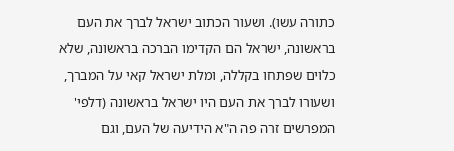כתורה עשו). ושעור הכתוב ישראל לברך את העם בראשונה, ישראל הם הקדימו הברכה בראשונה, שלא כלוים שפתחו בקללה, ומלת ישראל קאי על המברך, ושעורו לברך את העם היו ישראל בראשונה (דלפי' המפרשים זרה פה ה"א הידיעה של העם, וגם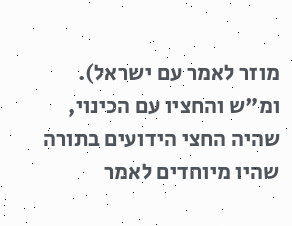מוזר לאמר עם ישראל). ומ"ש והחציו עם הכינוי, שהיה החצי הידועים בתורה שהיו מיוחדים לאמר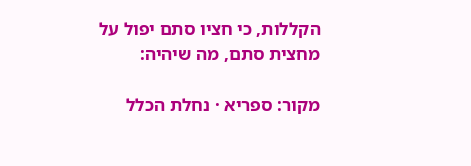הקללות, כי חציו סתם יפול על מחצית סתם, מה שיהיה:

מקור: ספריא · נחלת הכלל